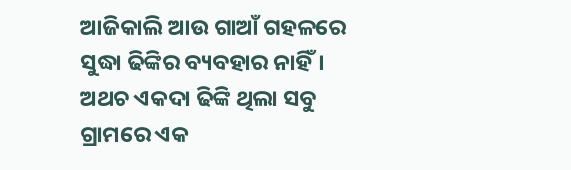ଆଜିକାଲି ଆଉ ଗାଆଁ ଗହଳରେ ସୁଦ୍ଧା ଢିଙ୍କିର ବ୍ୟବହାର ନାହିଁ। ଅଥଚ ଏକଦା ଢିଙ୍କି ଥିଲା ସବୁ ଗ୍ରାମରେ ଏକ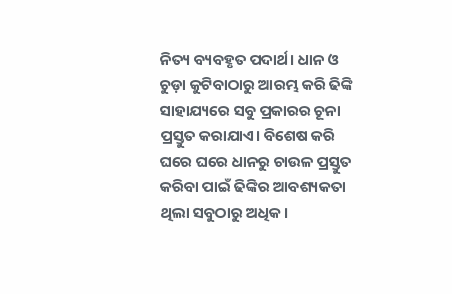ନିତ୍ୟ ବ୍ୟବହୃତ ପଦାର୍ଥ। ଧାନ ଓ ଚୁଡ଼ା କୁଟିବାଠାରୁ ଆରମ୍ଭ କରି ଢିଙ୍କି ସାହାଯ୍ୟରେ ସବୁ ପ୍ରକାରର ଚୂନା ପ୍ରସ୍ତୁତ କରାଯାଏ। ବିଶେଷ କରି ଘରେ ଘରେ ଧାନରୁ ଚାଉଳ ପ୍ରସ୍ତୁତ କରିବା ପାଇଁ ଢିଙ୍କିର ଆବଶ୍ୟକତା ଥିଲା ସବୁଠାରୁ ଅଧିକ।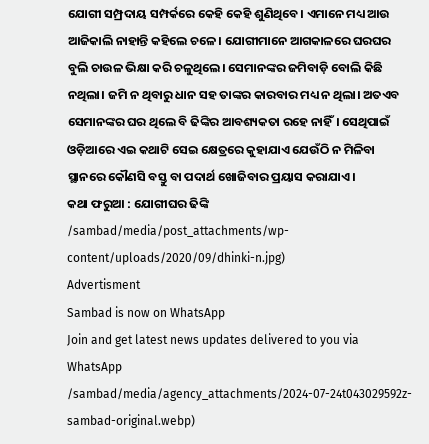ଯୋଗୀ ସମ୍ପ୍ରଦାୟ ସମ୍ପର୍କରେ କେହି କେହି ଶୁଣିଥିବେ। ଏମାନେ ମଧ୍ୟ ଆଉ ଆଜିକାଲି ନାହାନ୍ତି କହିଲେ ଚଳେ। ଯୋଗୀମାନେ ଆଗକାଳରେ ଘରଘର ବୁଲି ଚାଉଳ ଭିକ୍ଷା କରି ଚଳୁଥିଲେ। ସେମାନଙ୍କର ଜମିବାଡ଼ି ବୋଲି କିଛି ନଥିଲା। ଜମି ନ ଥିବାରୁ ଧାନ ସହ ତାଙ୍କର କାରବାର ମଧ୍ୟ ନ ଥିଲା। ଅତଏବ ସେମାନଙ୍କର ଘର ଥିଲେ ବି ଢିଙ୍କିର ଆବଶ୍ୟକତା ରହେ ନାହିଁ। ସେଥିପାଇଁ ଓଡ଼ିଆରେ ଏଇ କଥାଟି ସେଇ କ୍ଷେତ୍ରରେ କୁହାଯାଏ ଯେଉଁଠି ନ ମିଳିବା ସ୍ଥାନରେ କୌଣସି ବସ୍ତୁ ବା ପଦାର୍ଥ ଖୋଜିବାର ପ୍ରୟାସ କରାଯାଏ।
କଥା ଫରୁଆ : ଯୋଗୀଘର ଢିଙ୍କି
/sambad/media/post_attachments/wp-content/uploads/2020/09/dhinki-n.jpg)
Advertisment
Sambad is now on WhatsApp
Join and get latest news updates delivered to you via WhatsApp
/sambad/media/agency_attachments/2024-07-24t043029592z-sambad-original.webp)